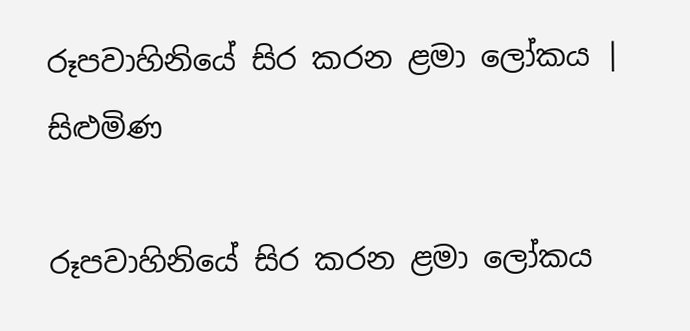රූපවාහිනියේ සිර කරන ළමා ලෝකය | සිළුමිණ

රූපවාහිනියේ සිර කරන ළමා ලෝකය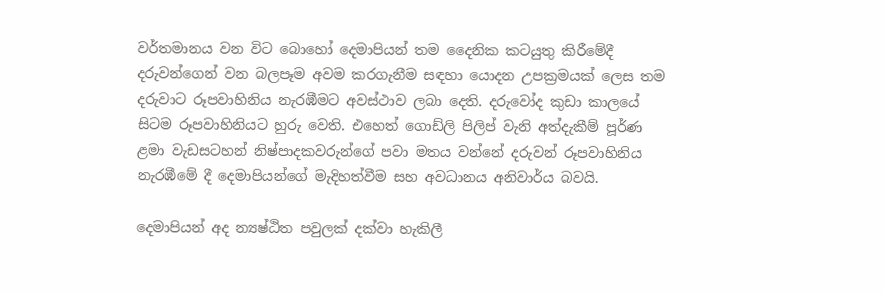වර්තමානය වන විට බොහෝ දෙමාපියන් තම දෛනික කටයුතු කිරීමේදී දරුවන්ගෙන් වන බලපෑම අවම කරගැනීම සඳහා යොදන උපක්‍රමයක් ලෙස තම දරුවාට රූපවාහිනිය නැරඹීමට අවස්ථාව ලබා දෙති. දරුවෝද කුඩා කාලයේ සිටම රූපවාහිනියට හුරු වෙති. එහෙත් ගොඩ්ලි පිලිප් වැනි අත්දැකීම් පූර්ණ ළමා වැඩසටහන් නිෂ්පාදකවරුන්ගේ පවා මතය වන්නේ දරුවන් රූපවාහිනිය නැරඹීමේ දී දෙමාපියන්ගේ මැදිහත්වීම සහ අවධානය අනිවාර්ය බවයි.

දෙමාපියන් අද න්‍යෂ්ඨිත පවුලක් දක්වා හැකිලී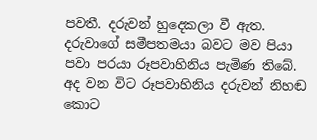පවතී. දරුවන් හුදෙකලා වී ඇත. දරුවාගේ සමීපතමයා බවට මව පියා පවා පරයා රූපවාහිනිය පැමිණ තිබේ. අද වන විට රූපවාහිනිය දරුවන් නිහඬ කොට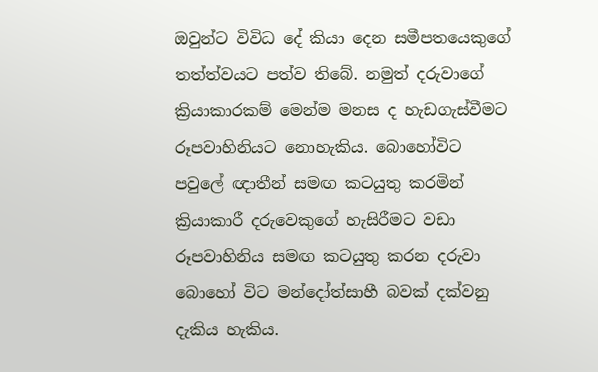ඔවුන්ට විවිධ දේ කියා දෙන සමීපතයෙකුගේ තත්ත්වයට පත්ව තිබේ. නමුත් දරුවාගේ ක්‍රියාකාරකම් මෙන්ම මනස ද හැඩගැස්වීමට රූපවාහිනියට නොහැකිය. බොහෝවිට පවුලේ ඥාතීන් සමඟ කටයුතු කරමින් ක්‍රියාකාරී දරුවෙකුගේ හැසිරීමට වඩා රූපවාහිනිය සමඟ කටයුතු කරන දරුවා බොහෝ විට මන්දෝත්සාහී බවක් දක්වනු දැකිය හැකිය.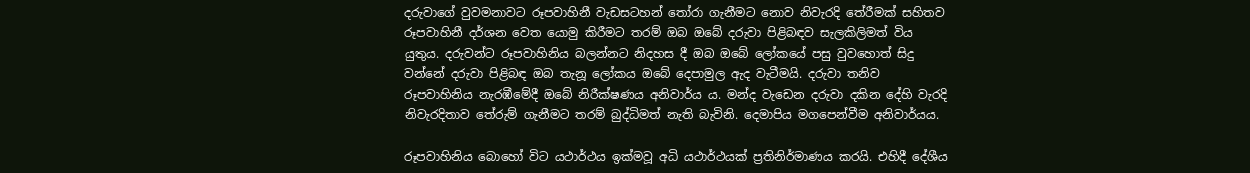දරුවාගේ වුවමනාවට රූපවාහිනී වැඩසටහන් තෝරා ගැනීමට නොව නිවැරදි තේරීමක් සහිතව රූපවාහිනී දර්ශන වෙත යොමු කිරීමට තරම් ඔබ ඔබේ දරුවා පිළිබඳව සැලකිලිමත් විය යුතුය. දරුවන්ට රූපවාහිනිය බලන්නට නිදහස දී ඔබ ඔබේ ලෝකයේ පසු වුවහොත් සිදු වන්නේ දරුවා පිළිබඳ ඔබ තැනූ ලෝකය ඔබේ දෙපාමුල ඇද වැටීමයි. දරුවා තනිව රූපවාහිනිය නැරඹීමේදී ඔබේ නිරීක්ෂණය අනිවාර්ය ය. මන්ද වැඩෙන දරුවා දකින දේහි වැරදි නිවැරදිතාව තේරුම් ගැනීමට තරම් බුද්ධිමත් නැති බැවිනි. දෙමාපිය මගපෙන්වීම අනිවාර්යය.

රූපවාහිනිය බොහෝ විට යථාර්ථය ඉක්මවූ අධි යථාර්ථයක් ප්‍රතිනිර්මාණය කරයි. එහිදී දේශීය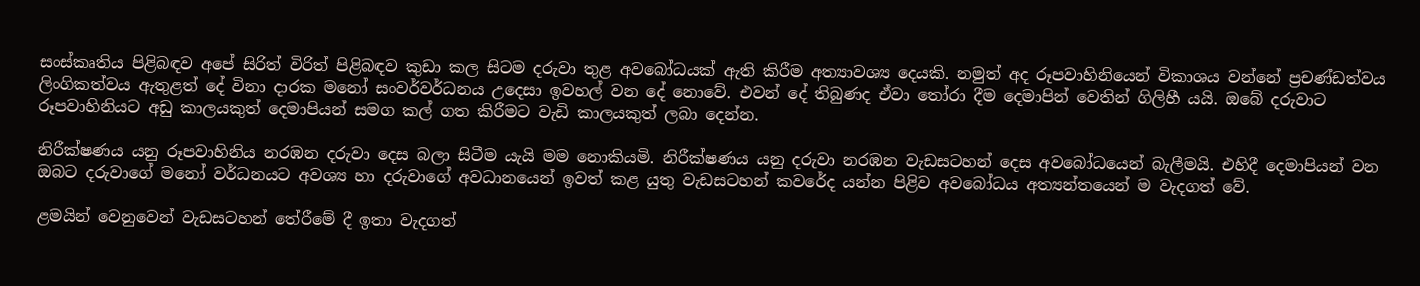සංස්කෘතිය පිළිබඳව අපේ සිරිත් විරිත් පිළිබඳව කුඩා කල සිටම දරුවා තුළ අවබෝධයක් ඇති කිරීම අත්‍යාවශ්‍ය දෙයකි. නමුත් අද රූපවාහිනියෙන් විකාශය වන්නේ ප්‍රචණ්ඩත්වය ලිංගිකත්වය ඇතුළත් දේ විනා දාරක මනෝ සංවර්වර්ධනය උදෙසා ඉවහල් වන දේ නොවේ. එවන් දේ තිබුණද ඒවා තෝරා දීම දෙමාපින් වෙතින් ගිලිහී යයි. ඔබේ දරුවාට රූපවාහිනියට අඩු කාලයකුත් දෙමාපියන් සමග කල් ගත කිරීමට වැඩි කාලයකුත් ලබා දෙන්න.

නිරීක්ෂණය යනු රූපවාහිනිය නරඹන දරුවා දෙස බලා සිටීම යැයි මම නොකියමි. නිරීක්ෂණය යනු දරුවා නරඹන වැඩසටහන් දෙස අවබෝධයෙන් බැලීමයි. එහිදී දෙමාපියන් වන ඔබට දරුවාගේ මනෝ වර්ධනයට අවශ්‍ය හා දරුවාගේ අවධානයෙන් ඉවත් කළ යුතු වැඩසටහන් කවරේද යන්න පිළිව අවබෝධය අත්‍යන්තයෙන් ම වැදගත් වේ.

ළමයින් වෙනුවෙන් වැඩසටහන් තේරීමේ දී ඉතා වැදගත්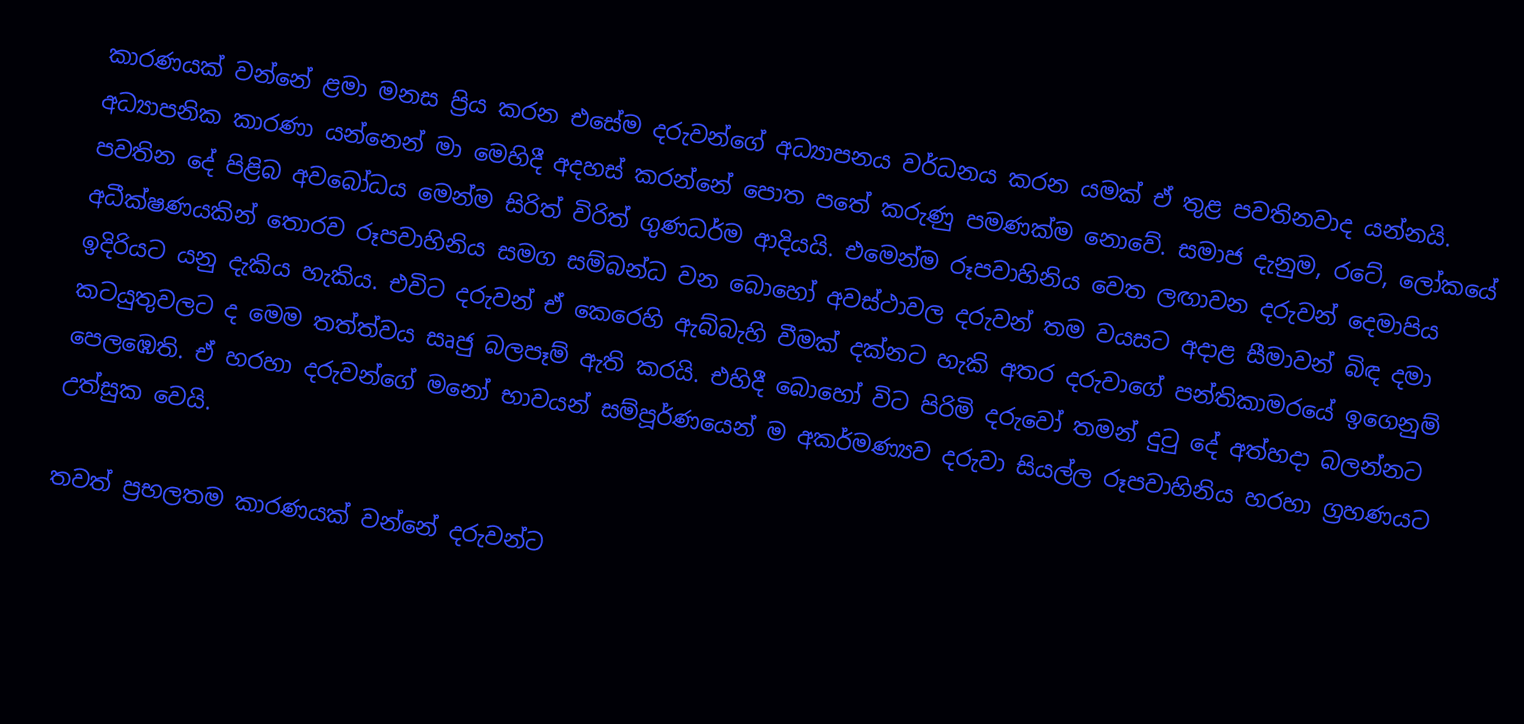කාරණයක් වන්නේ ළමා මනස ප්‍රිය කරන එසේම දරුවන්ගේ අධ්‍යාපනය වර්ධනය කරන යමක් ඒ තුළ පවතිනවාද යන්නයි. අධ්‍යාපනික කාරණා යන්නෙන් මා මෙහිදී අදහස් කරන්නේ පොත පතේ කරුණු පමණක්ම නොවේ. සමාජ දැනුම, රටේ, ලෝකයේ පවතින දේ පිළිබ අවබෝධය මෙන්ම සිරිත් විරිත් ගුණධර්ම ආදියයි. එමෙන්ම රූපවාහිනිය වෙත ලඟාවන දරුවන් දෙමාපිය අධීක්ෂණයකින් තොරව රූපවාහිනිය සමග සම්බන්ධ වන බොහෝ අවස්ථාවල දරුවන් තම වයසට අදාළ සීමාවන් බිඳ දමා ඉදිරියට යනු දැකිය හැකිය. එවිට දරුවන් ඒ කෙරෙහි ඇබ්බැහි වීමක් දක්නට හැකි අතර දරුවාගේ පන්තිකාමරයේ ඉගෙනුම් කටයුතුවලට ද මෙම තත්ත්වය සෘජු බලපෑම් ඇති කරයි. එහිදී බොහෝ විට පිරිමි දරුවෝ තමන් දුටු දේ අත්හදා බලන්නට පෙලඹෙති. ඒ හරහා දරුවන්ගේ මනෝ භාවයන් සම්පූර්ණයෙන් ම අකර්මණ්‍යව දරුවා සියල්ල රූපවාහිනිය හරහා ග්‍රහණයට උත්සුක වෙයි.

තවත් ප්‍රභලතම කාරණයක් වන්නේ දරුවන්ට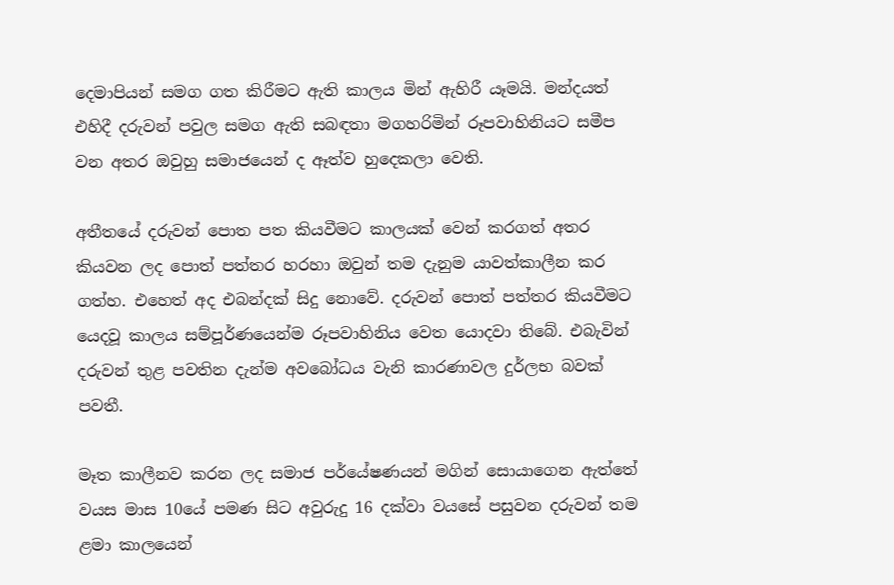දෙමාපියන් සමග ගත කිරීමට ඇති කාලය මින් ඇහිරී යෑමයි. මන්දයත් එහිදී දරුවන් පවුල සමග ඇති සබඳතා මගහරිමින් රූපවාහිනියට සමීප වන අතර ඔවුහු සමාජයෙන් ද ඈත්ව හුදෙකලා වෙති.

අතීතයේ දරුවන් පොත පත කියවීමට කාලයක් වෙන් කරගත් අතර කියවන ලද පොත් පත්තර හරහා ඔවුන් තම දැනුම යාවත්කාලීන කර ගත්හ. එහෙත් අද එබන්දක් සිදු නොවේ. දරුවන් පොත් පත්තර කියවීමට යෙදවූ කාලය සම්පූර්ණයෙන්ම රූපවාහිනිය වෙත යොදවා තිබේ. එබැවින් දරුවන් තුළ පවතින දැන්ම අවබෝධය වැනි කාරණාවල දුර්ලභ බවක් පවතී.

මෑත කාලීනව කරන ලද සමාජ පර්යේෂණයන් මගින් සොයාගෙන ඇත්තේ වයස මාස 10යේ පමණ සිට අවුරුදු 16 දක්වා වයසේ පසුවන දරුවන් තම ළමා කාලයෙන්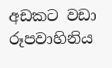අඩකට වඩා රූපවාහිනිය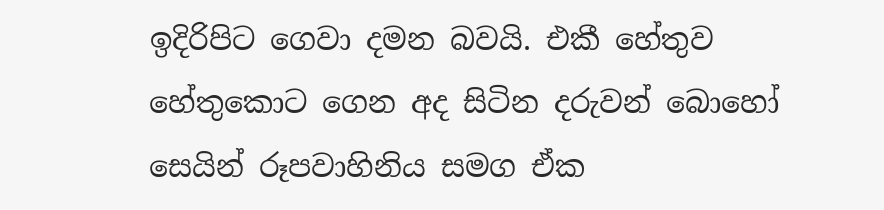ඉදිරිපිට ගෙවා දමන බවයි. එකී හේතුව හේතුකොට ගෙන අද සිටින දරුවන් බොහෝ සෙයින් රූපවාහිනිය සමග ඒක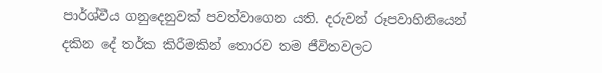පාර්ශ්වීය ගනුදෙනුවක් පවත්වාගෙන යති. දරුවන් රූපවාහිනියෙන් දකින දේ තර්ක කිරීමකින් තොරව තම ජීවිතවලට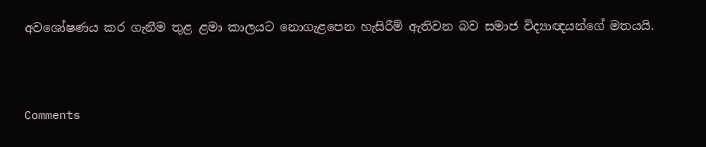අවශෝෂණය කර ගැනීම තුළ ළමා කාලයට නොගැළපෙන හැසිරීම් ඇතිවන බව සමාජ විද්‍යාඥයන්ගේ මතයයි.



Comments